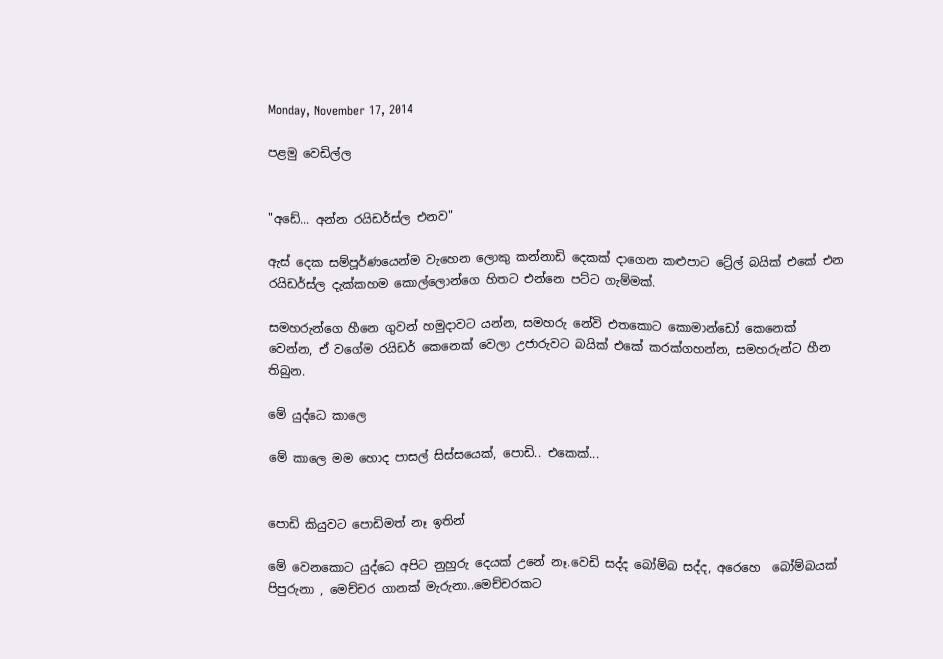Monday, November 17, 2014

පළමු වෙඩිල්ල


"අඩේ... අන්න රයිඩර්ස්ල එනව"

ඇස් දෙක සම්පූර්ණයෙන්ම වැහෙන ලොකු කන්නාඩි දෙකක් දාගෙන කළුපාට ට්‍රේල් බයික් එකේ එන රයිඩර්ස්ල දැක්කහම කොල්ලොන්ගෙ හිතට එන්නෙ පට්ට ගැම්මක්.

සමහරුන්ගෙ හීනෙ ගුවන් හමුදාවට යන්න, සමහරු නේවි එතකොට කොමාන්ඩෝ කෙනෙක් වෙන්න, ඒ වගේම රයිඩර් කෙනෙක් වෙලා උජාරුවට බයික් එකේ කරක්ගහන්න, සමහරුන්ට හීන තිබුන.

මේ යුද්ධෙ කාලෙ

මේ කාලෙ මම හොද පාසල් සිස්සයෙක්, පොඩි.. එකෙක්...


පොඩි කියුවට පොඩිමත් නෑ ඉතින්

මේ වෙනකොට යුද්ධෙ අපිට නුහුරු දෙයක් උනේ නෑ.වෙඩි සද්ද බෝම්බ සද්ද, අරෙහෙ  බෝම්බයක් පිපුරුනා , මෙච්චර ගානක් මැරුනා..මෙච්චරකට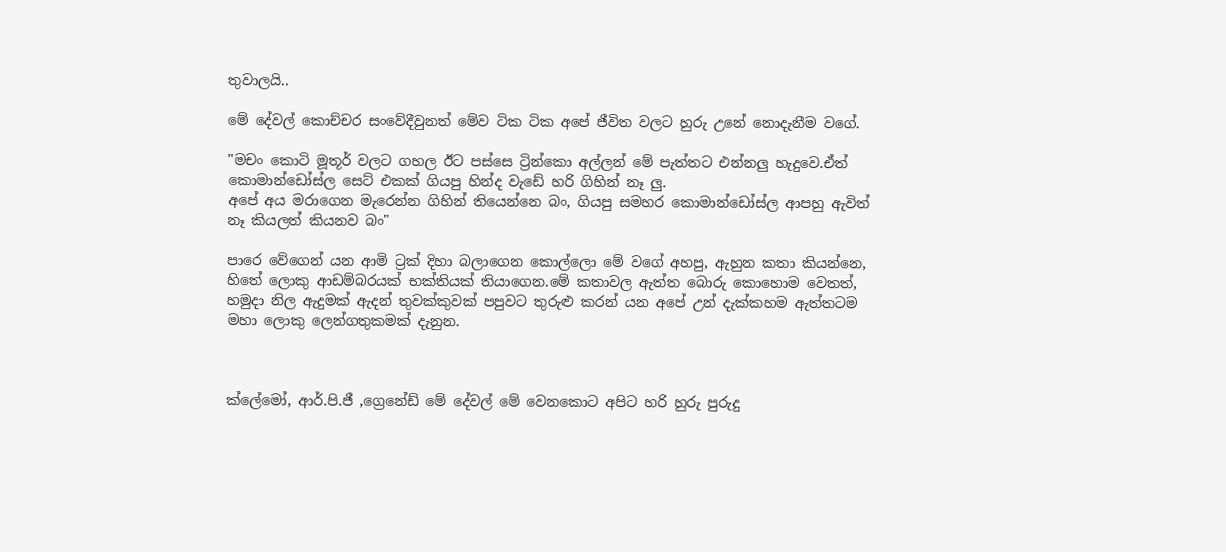තුවාලයි..

මේ දේවල් කොච්චර සංවේදීවුනත් මේව ටික ටික අපේ ජීවිත වලට හුරු උනේ නොදැනීම වගේ.

"මචං කොටි මූතූර් වලට ගහල ඊට පස්සෙ ට්‍රින්කො අල්ලන් මේ පැත්තට එන්නලු හැදුවෙ.ඒත් කොමාන්ඩෝස්ල සෙට් එකක් ගියපු හින්ද වැඩේ හරි ගිහින් නෑ ලු.
අපේ අය මරාගෙන මැරෙන්න ගිහින් තියෙන්නෙ බං, ගියපු සමහර කොමාන්ඩෝස්ල ආපහු ඇවිත් නෑ කියලත් කියනව බං"

පාරෙ වේගෙන් යන ආමි ට්‍රක් දිහා බලාගෙන කොල්ලො මේ වගේ අහපු, ඇහුන කතා කියන්නෙ, හිතේ ලොකු ආඩම්බරයක් භක්තියක් තියාගෙන.මේ කතාවල ඇත්ත බොරු කොහොම වෙතත්, හමුදා නිල ඇදුමක් ඇදන් තුවක්කුවක් පපුවට තුරුළු කරන් යන අපේ උන් දැක්කහම ඇත්තටම මහා ලොකු ලෙන්ගතුකමක් දැනුන.



ක්ලේමෝ, ආර්.පි.ජී ,ග්‍රෙනේඩ් මේ දේවල් මේ වෙනකොට අපිට හරි හුරු පුරුදු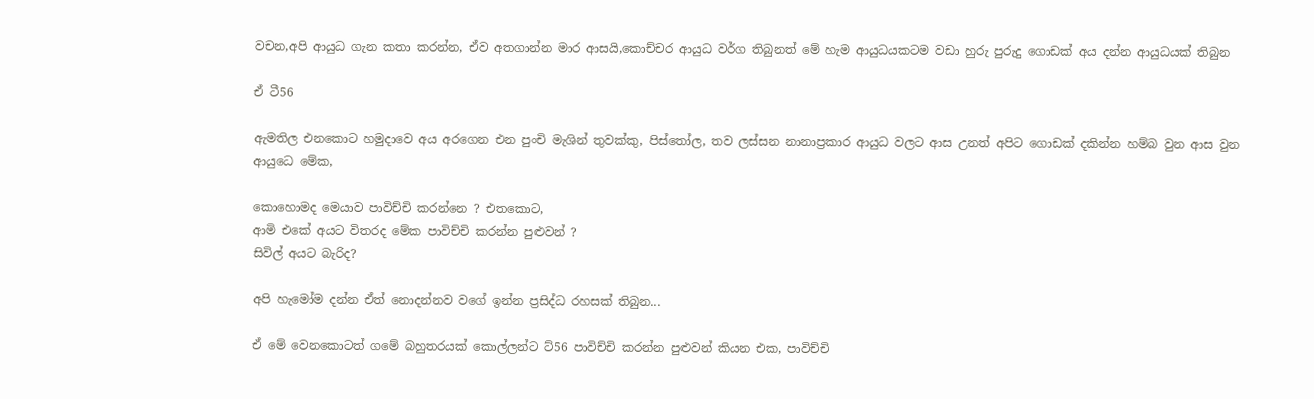වචන,අපි ආයුධ ගැන කතා කරන්න, ඒව අතගාන්න මාර ආසයි,කොච්චර ආයුධ වර්ග තිබුනත් මේ හැම ආයුධයකටම වඩා හුරු පුරුදු ගොඩක් අය දන්න ආයුධයක් තිබුන

ඒ ටී56

ඇමතිල එනකොට හමුදාවෙ අය අරගෙන එන පුංචි මැශින් තුවක්කු, පිස්තෝල, තව ලස්සන නානාප්‍රකාර ආයුධ වලට ආස උනත් අපිට ගොඩක් දකින්න හම්බ වුන ආස වුන ආයුධෙ මේක,

කොහොමද මෙයාව පාවිච්චි කරන්නෙ ? එතකොට,
ආමි එකේ අයට විතරද මේක පාවිච්චි කරන්න පුළුවන් ?
සිවිල් අයට බැරිද?

අපි හැමෝම දන්න ඒත් නොදන්නව වගේ ඉන්න ප්‍රසිද්ධ රහසක් තිබුන...

ඒ මේ වෙනකොටත් ගමේ බහුතරයක් කොල්ලන්ට ට්56 පාවිච්චි කරන්න පුළුවන් කියන එක, පාවිච්චි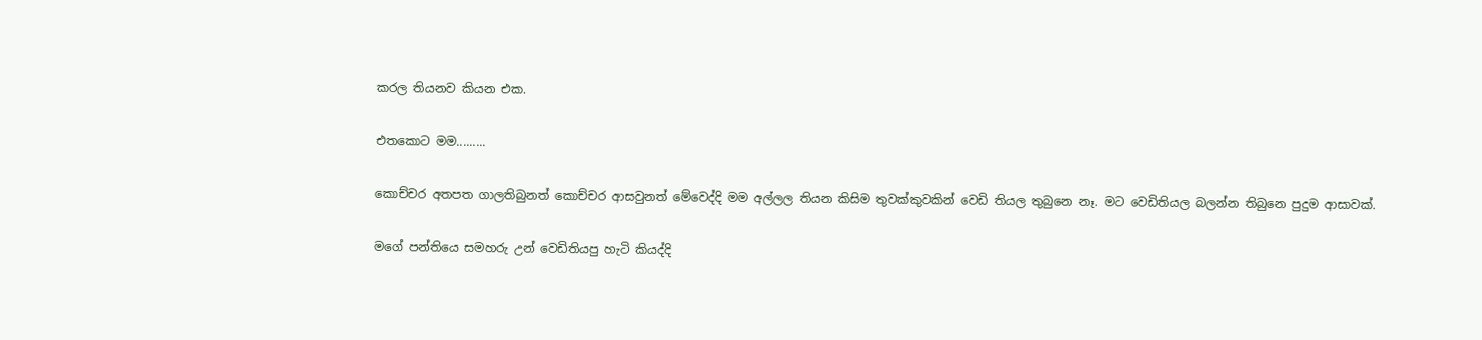කරල තියනව කියන එක.

එතකොට මම.........

කොච්චර අතපත ගාලතිබුනත් කොච්චර ආසවුනත් මේවෙද්දි මම අල්ලල තියන කිසිම තුවක්කුවකින් වෙඩි තියල තුබුනෙ නෑ. මට වෙඩිතියල බලන්න තිබුනෙ පුදුම ආසාවක්.

මගේ පන්තියෙ සමහරු උන් වෙඩිතියපු හැටි කියද්දි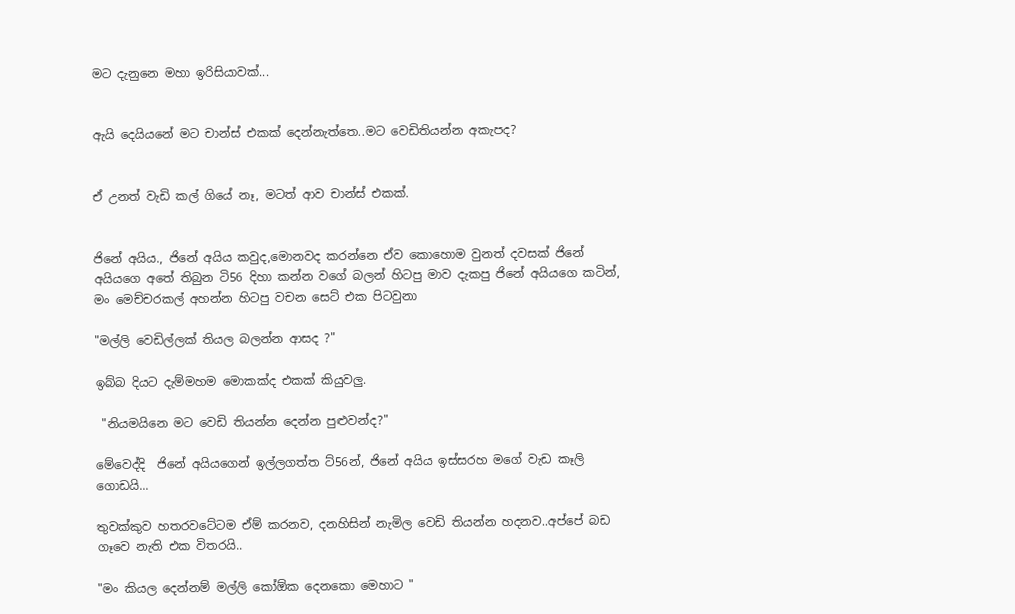මට දැනුනෙ මහා ඉරිසියාවක්...


ඇයි දෙයියනේ මට චාන්ස් එකක් දෙන්නැත්තෙ..මට වෙඩිතියන්න අකැපද?


ඒ උනත් වැඩි කල් ගියේ නෑ, මටත් ආව චාන්ස් එකක්.


ජිනේ අයිය., ජිනේ අයිය කවුද,මොනවද කරන්නෙ ඒව කොහොම වුනත් දවසක් ජිනේ අයියගෙ අතේ තිබුන ටි56 දිහා කන්න වගේ බලන් හිටපු මාව දැකපු ජිනේ අයියගෙ කටින්, මං මෙච්චරකල් අහන්න හිටපු වචන සෙට් එක පිටවුනා

"මල්ලි වෙඩිල්ලක් තියල බලන්න ආසද ?"

ඉබ්බ දියට දැම්මහම මොකක්ද එකක් කියුවලු.

 "නියමයිනෙ මට වෙඩි තියන්න දෙන්න පුළුවන්ද?"

මේවෙද්දි  ජිනේ අයියගෙන් ඉල්ලගත්ත ට්56න්, ජිනේ අයිය ඉස්සරහ මගේ වැඩ කෑලි ගොඩයි...

තුවක්කුව හතරවටේටම ඒම් කරනව, දනහිසින් නැමිල වෙඩි තියන්න හදනව..අප්පේ බඩ ගෑවෙ නැති එක විතරයි..

"මං කියල දෙන්නම් මල්ලි කෝඕක දෙනකො මෙහාට "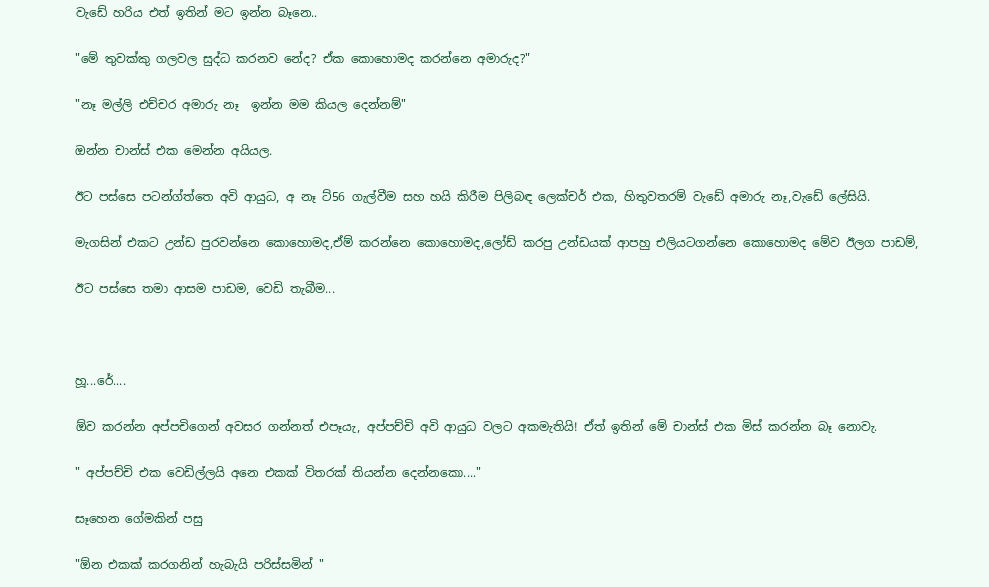වැඩේ හරිය එත් ඉතින් මට ඉන්න බෑනෙ..

"මේ තුවක්කු ගලවල සුද්ධ කරනව නේද? ඒක කොහොමද කරන්නෙ අමාරුද?"

"නෑ මල්ලි එච්චර අමාරු නෑ  ඉන්න මම කියල දෙන්නම්"

ඔන්න චාන්ස් එක මෙන්න අයියල.

ඊට පස්සෙ පටන්ග්ත්තෙ අවි ආයුධ, අ නෑ ට්56 ගැල්වීම සහ හයි කිරීම පිලිබඳ ලෙක්චර් එක, හිතුවතරම් වැඩේ අමාරු නෑ,වැඩේ ලේසියි.

මැගසින් එකට උන්ඩ පුරවන්නෙ කොහොමද,ඒම් කරන්නෙ කොහොමද,ලෝඩ් කරපු උන්ඩයක් ආපහු එලියටගන්නෙ කොහොමද මේව ඊලග පාඩම්,

ඊට පස්සෙ තමා ආසම පාඩම, වෙඩි තැබීම...



හූ...රේ....

ඕව කරන්න අප්පචිගෙන් අවසර ගන්නත් එපෑයැ, අප්පච්චි අවි ආයුධ වලට අකමැතියි! ඒත් ඉතින් මේ චාන්ස් එක මිස් කරන්න බෑ නොවැ.

" අප්පච්චි එක වෙඩිල්ලයි අනෙ එකක් විතරක් තියන්න දෙන්නකො...."

සෑහෙන ගේමකින් පසු

"ඕන එකක් කරගනින් හැබැයි පරිස්සමින් "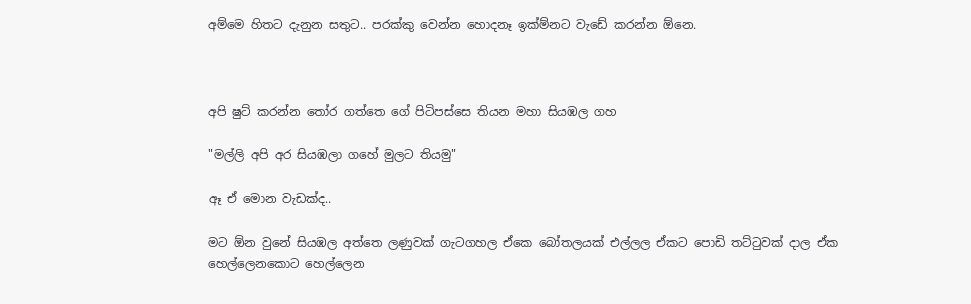අම්මෙ හිතට දැනුන සතුට.. පරක්කු වෙන්න හොදනෑ ඉක්ම්නට වැඩේ කරන්න ඕනෙ.



අපි ෂුට් කරන්න ‍තෝර ගත්තෙ ගේ පිටිපස්සෙ තියන මහා සියඹල ගහ

"මල්ලි අපි අර සියඹලා ගහේ මුලට තියමු"

ඈ ඒ මොන වැඩක්ද..

මට ඕන වුනේ සියඹල අත්තෙ ලණුවක් ගැටගහල ඒකෙ බෝතලයක් එල්ලල ඒකට පොඩි තට්‍ටුවක් දාල ඒක හෙල්ලෙනකොට හෙල්ලෙන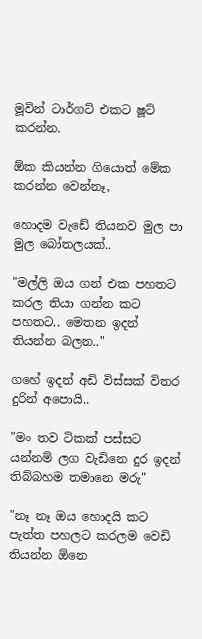මූවින් ටාර්ගට් එකට ෂූට් කරන්න.

ඕක කියන්න ගියොත් මේක කරන්න වෙන්නෑ,

හොදම වැඩේ තියනව මුල පා මුල බෝතලයක්..

"මල්ලි ඔය ගන් එක පහතට කරල තියා ගන්න කට පහතට.. මෙතන ඉදන් තියන්න බලන.."

ගහේ ඉදන් අඩි විස්සක් විතර දුරින් අපොයි..

"මං තව ටිකක් පස්සට යන්නම් ලග වැඩිනෙ දුර ඉදන් තිබ්බහම තමානෙ මරු"

"නෑ නෑ ඔය හොදයි කට පැත්ත පහලට කරලම වෙඩි තියන්න ඕනෙ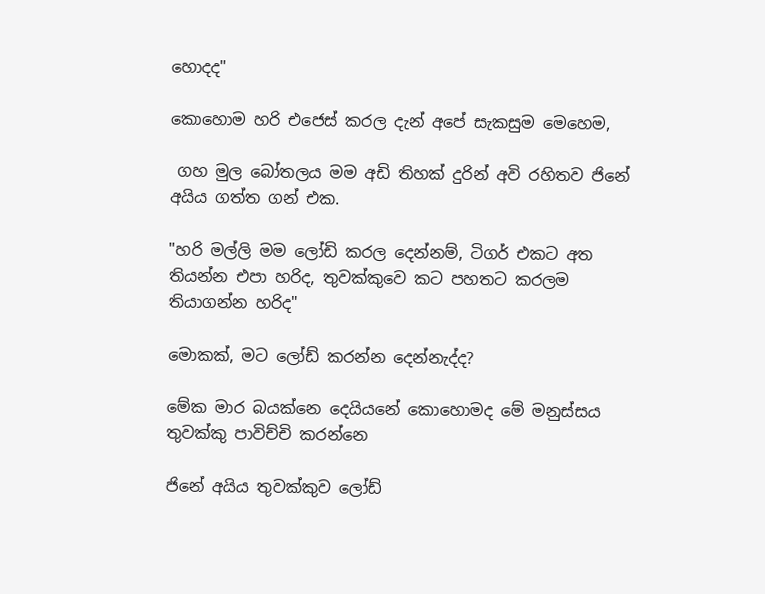හොදද"

කොහොම හරි එජෙස් කරල දැන් අපේ සැකසුම මෙහෙම,

 ගහ මුල බෝතලය මම අඩි තිහක් දුරින් අවි රහිතව ජිනේ අයිය ගත්ත ගන් එක.

"හරි මල්ලි මම ලෝඩි කරල දෙන්නම්, ටිගර් එකට අත තියන්න එපා හරිද, තුවක්කුවෙ කට පහතට කරලම තියාගන්න හරිද"

මොකක්, මට ලෝඩ් කරන්න දෙන්නැද්ද?

මේක මාර බයක්නෙ දෙයියනේ කොහොමද මේ මනුස්සය තුවක්කු පාවිච්චි කරන්නෙ

ජිනේ අයිය තුවක්කුව ලෝඩ්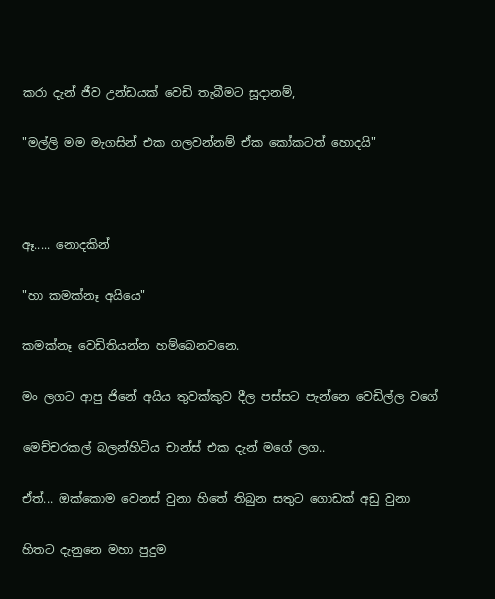කරා දැන් ජීව උන්ඩයක් වෙඩි තැබීමට සූදානම්,

"මල්ලි මම මැගසින් එක ගලවන්නම් ඒක කෝකටත් හොදයි"



ඈ..... නොදකින්

"හා කමක්නෑ අයියෙ"

කමක්නෑ වෙඩිතියන්න හම්බෙනවනෙ.

මං ලගට ආපු ජිනේ අයිය තුවක්කුව දීල පස්සට පැන්නෙ වෙඩිල්ල වගේ

මෙච්චරකල් බලන්හිටිය චාන්ස් එක දැන් මගේ ලග..

ඒත්... ඔක්කොම වෙනස් වුනා හිතේ තිබුන සතුට ගොඩක් අඩු වුනා

හිතට දැනුනෙ මහා පුදුම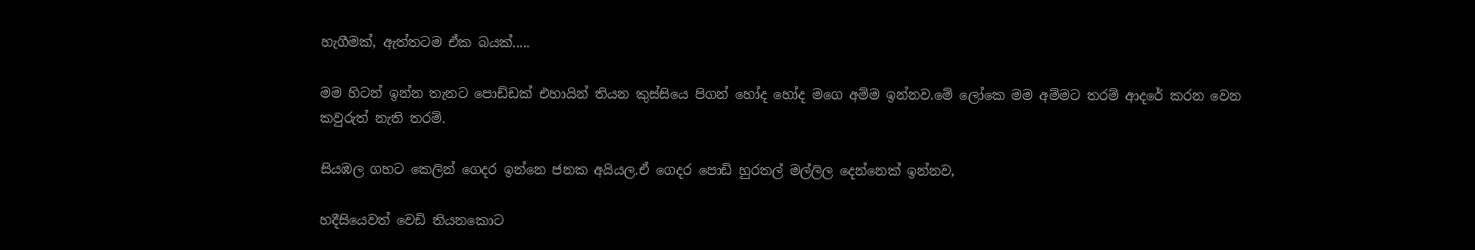හැගීමක්, ඇත්තටම ඒක බයක්.....

මම හිටන් ඉන්න තැනට පොඩ්ඩක් එහායින් තියන කුස්සියෙ පිගන් හෝද හෝද මගෙ අම්ම ඉන්නව.මේ ලෝකෙ මම අම්මට තරම් ආදරේ කරන වෙන කවුරුත් නැති තරම්.

සියඹල ගහට කෙලින් ගෙදර ඉන්නෙ ජනක අයියල.ඒ ගෙදර පොඩි හුරතල් මල්ලිල දෙන්නෙක් ඉන්නව,

හදීසියෙවත් වෙඩි තියනකොට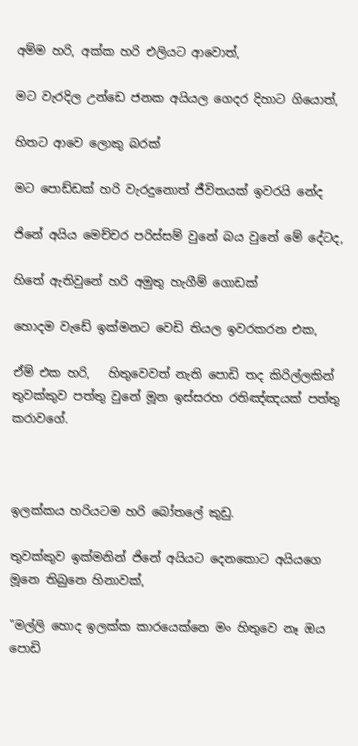අම්ම හරි, අක්ක හරි එලියට ආවොත්,

මට වැරදිල උන්ඩෙ ජනක අයියල ගෙදර දිහාට ගියොත්,

හිතට ආවෙ ලොකු බරක්

මට පොඩ්ඩක් හරි වැරදුනොත් ජීවිතයක් ඉවරයි නේද

ජිනේ අයිය මෙච්චර පරිස්සම් වුනේ බය වුනේ මේ දේටද,

හිතේ ඇතිවුනේ හරි අමුතු හැගීම් ගොඩක්

හොදම වැඩේ ඉක්මනට වෙඩි තියල ඉවරකරන එක,

ඒම් එක හරි,   හිතුවෙවත් නැති පොඩි තද කිරිල්ලකින් තුවක්කුව පත්තු වුනේ මූන ඉස්සරහ රතිඤ්ඤයක් පත්තු කරාවගේ.



ඉලක්කය හරියටම හරි බෝතලේ කුඩු.

තුවක්කුව ඉක්මනින් ජිනේ අයියට දෙනකොට අයියගෙ මූනෙ තිබුනෙ හිනාවක්,

"මල්ලි හොද ඉලක්ක කාරයෙක්නෙ මං හිතුවෙ නෑ ඔය පොඩි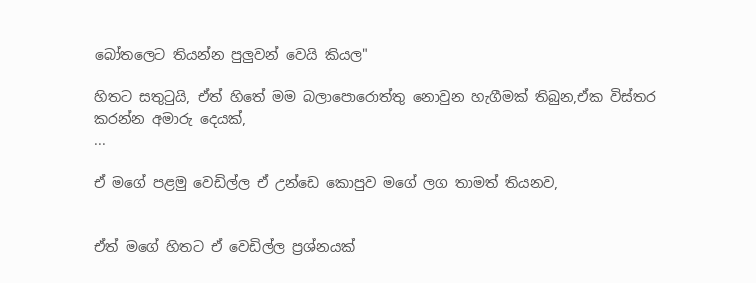බෝතලෙට තියන්න පුලුවන් වෙයි කියල"

හිතට සතු‍ටුයි, ඒත් හිතේ මම බලාපොරොත්තු නොවුන හැගීමක් තිබුන,ඒක විස්තර කරන්න අමාරු දෙයක්,
...

ඒ මගේ පළමු වෙඩිල්ල ඒ උන්ඩෙ කොපුව මගේ ලග තාමත් තියනව,


ඒත් මගේ හිතට ඒ වෙඩිල්ල ප්‍රශ්නයක්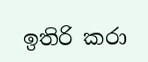ඉතිරි කරා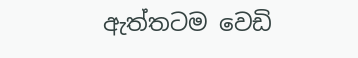ඇත්තටම වෙඩි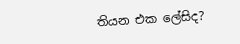තියන එක ලේසිද?